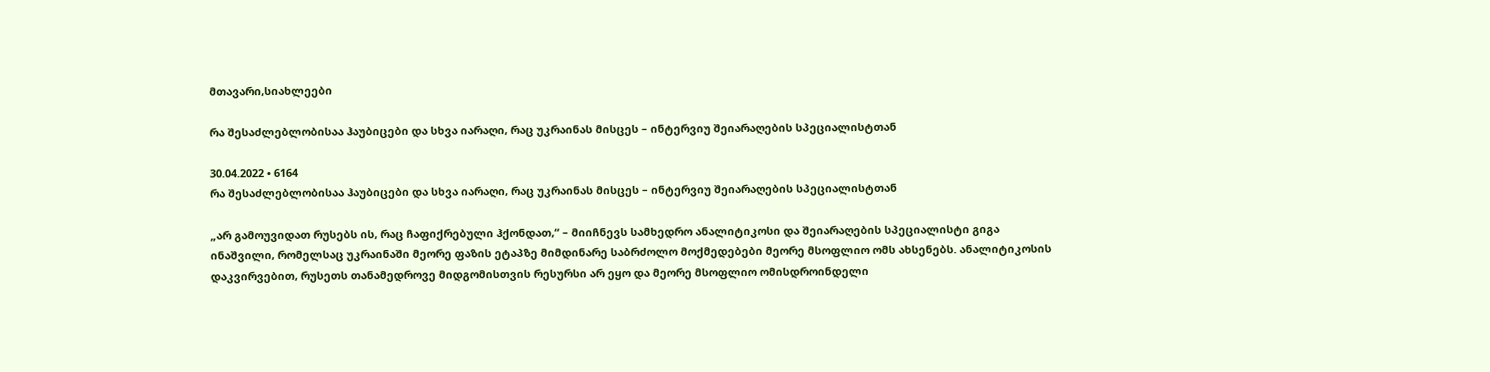მთავარი,სიახლეები

რა შესაძლებლობისაა ჰაუბიცები და სხვა იარაღი, რაც უკრაინას მისცეს – ინტერვიუ შეიარაღების სპეციალისტთან

30.04.2022 • 6164
რა შესაძლებლობისაა ჰაუბიცები და სხვა იარაღი, რაც უკრაინას მისცეს – ინტერვიუ შეიარაღების სპეციალისტთან

„არ გამოუვიდათ რუსებს ის, რაც ჩაფიქრებული ჰქონდათ,“ – მიიჩნევს სამხედრო ანალიტიკოსი და შეიარაღების სპეციალისტი გიგა ინაშვილი, რომელსაც უკრაინაში მეორე ფაზის ეტაპზე მიმდინარე საბრძოლო მოქმედებები მეორე მსოფლიო ომს ახსენებს. ანალიტიკოსის დაკვირვებით, რუსეთს თანამედროვე მიდგომისთვის რესურსი არ ეყო და მეორე მსოფლიო ომისდროინდელი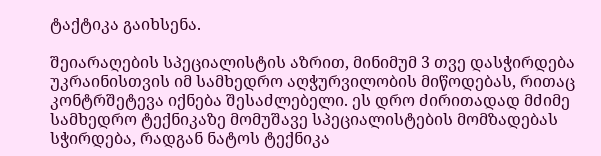ტაქტიკა გაიხსენა.

შეიარაღების სპეციალისტის აზრით, მინიმუმ 3 თვე დასჭირდება უკრაინისთვის იმ სამხედრო აღჭურვილობის მიწოდებას, რითაც კონტრშეტევა იქნება შესაძლებელი. ეს დრო ძირითადად მძიმე სამხედრო ტექნიკაზე მომუშავე სპეციალისტების მომზადებას სჭირდება, რადგან ნატოს ტექნიკა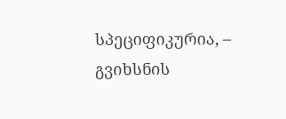სპეციფიკურია, – გვიხსნის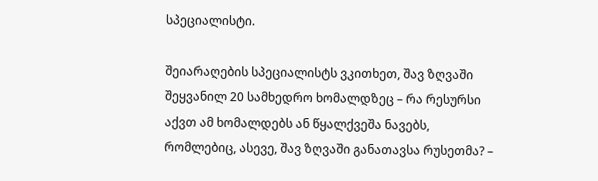სპეციალისტი.

შეიარაღების სპეციალისტს ვკითხეთ, შავ ზღვაში შეყვანილ 20 სამხედრო ხომალდზეც – რა რესურსი აქვთ ამ ხომალდებს ან წყალქვეშა ნავებს, რომლებიც, ასევე, შავ ზღვაში განათავსა რუსეთმა? –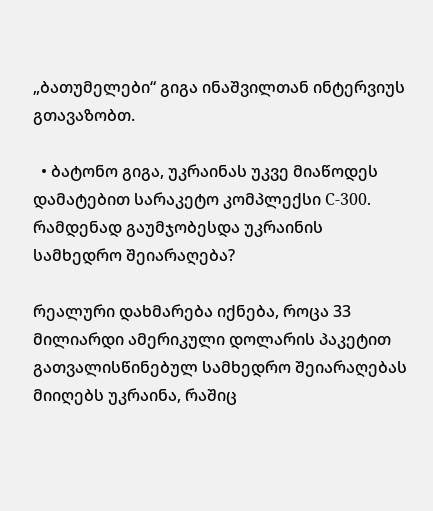„ბათუმელები“ გიგა ინაშვილთან ინტერვიუს გთავაზობთ.

  • ბატონო გიგა, უკრაინას უკვე მიაწოდეს დამატებით სარაკეტო კომპლექსი С-300. რამდენად გაუმჯობესდა უკრაინის სამხედრო შეიარაღება?

რეალური დახმარება იქნება, როცა 33 მილიარდი ამერიკული დოლარის პაკეტით გათვალისწინებულ სამხედრო შეიარაღებას მიიღებს უკრაინა, რაშიც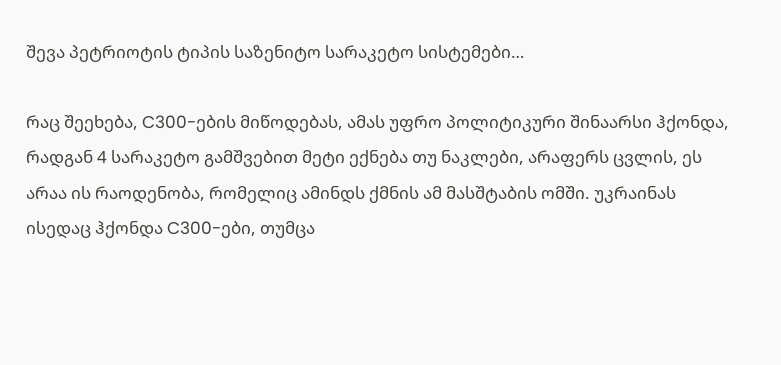შევა პეტრიოტის ტიპის საზენიტო სარაკეტო სისტემები…

რაც შეეხება, C300-ების მიწოდებას, ამას უფრო პოლიტიკური შინაარსი ჰქონდა, რადგან 4 სარაკეტო გამშვებით მეტი ექნება თუ ნაკლები, არაფერს ცვლის, ეს არაა ის რაოდენობა, რომელიც ამინდს ქმნის ამ მასშტაბის ომში. უკრაინას ისედაც ჰქონდა C300-ები, თუმცა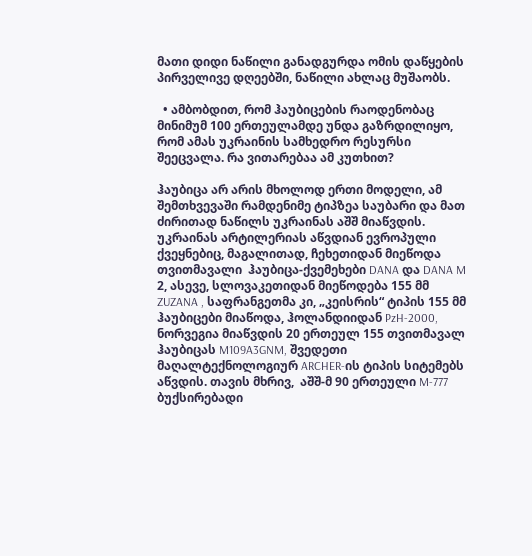მათი დიდი ნაწილი განადგურდა ომის დაწყების პირველივე დღეებში, ნაწილი ახლაც მუშაობს.

  • ამბობდით, რომ ჰაუბიცების რაოდენობაც მინიმუმ 100 ერთეულამდე უნდა გაზრდილიყო, რომ ამას უკრაინის სამხედრო რესურსი შეეცვალა. რა ვითარებაა ამ კუთხით?

ჰაუბიცა არ არის მხოლოდ ერთი მოდელი, ამ შემთხვევაში რამდენიმე ტიპზეა საუბარი და მათ ძირითად ნაწილს უკრაინას აშშ მიაწვდის.  უკრაინას არტილერიას აწვდიან ევროპული ქვეყნებიც, მაგალითად, ჩეხეთიდან მიეწოდა თვითმავალი  ჰაუბიცა-ქვემეხები DANA და DANA M 2, ასევე, სლოვაკეთიდან მიეწოდება 155 მმ ZUZANA , საფრანგეთმა კი, „კეისრის“ ტიპის 155 მმ ჰაუბიცები მიაწოდა, ჰოლანდიიდან PzH-2000, ნორვეგია მიაწვდის 20 ერთეულ 155 თვითმავალ ჰაუბიცას M109A3GNM, შვედეთი მაღალტექნოლოგიურ ARCHER-ის ტიპის სიტემებს აწვდის. თავის მხრივ,  აშშ-მ 90 ერთეული M-777 ბუქსირებადი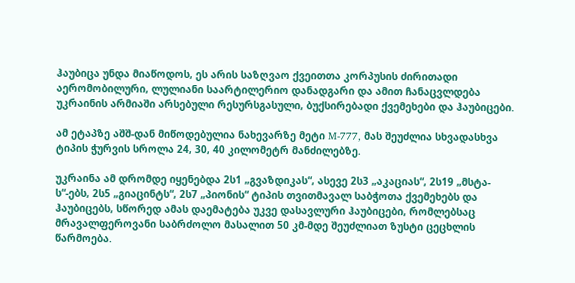ჰაუბიცა უნდა მიაწოდოს, ეს არის საზღვაო ქვეითთა კორპუსის ძირითადი აერომობილური, ლულიანი საარტილერიო დანადგარი და ამით ჩანაცვლდება უკრაინის არმიაში არსებული რესურსგასული, ბუქსირებადი ქვემეხები და ჰაუბიცები.

ამ ეტაპზე აშშ-დან მიწოდებულია ნახევარზე მეტი M-777, მას შეუძლია სხვადასხვა ტიპის ჭურვის სროლა 24, 30, 40 კილომეტრ მანძილებზე.

უკრაინა ამ დრომდე იყენებდა 2ს1 „გვაზდიკას“, ასევე 2ს3 „აკაციას“, 2ს19 „მსტა-ს“-ებს, 2ს5 „გიაცინტს“, 2ს7 „პიონის“ ტიპის თვითმავალ საბჭოთა ქვემეხებს და ჰაუბიცებს, სწორედ ამას დაემატება უკვე დასავლური ჰაუბიცები, რომლებსაც მრავალფეროვანი საბრძოლო მასალით 50 კმ-მდე შეუძლიათ ზუსტი ცეცხლის წარმოება.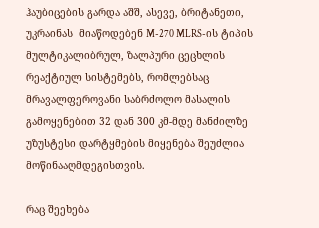ჰაუბიცების გარდა აშშ, ასევე, ბრიტანეთი, უკრაინას  მიაწოდებენ M-270 MLRS-ის ტიპის მულტიკალიბრულ, ზალპური ცეცხლის რეაქტიულ სისტემებს, რომლებსაც მრავალფეროვანი საბრძოლო მასალის გამოყენებით 32 დან 300 კმ-მდე მანძილზე უზუსტესი დარტყმების მიყენება შეუძლია მოწინააღმდეგისთვის.

რაც შეეხება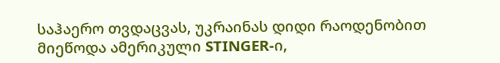საჰაერო თვდაცვას, უკრაინას დიდი რაოდენობით მიეწოდა ამერიკული STINGER-ი,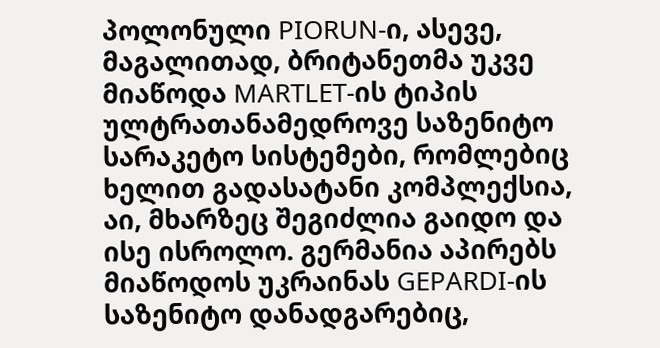პოლონული PIORUN-ი, ასევე, მაგალითად, ბრიტანეთმა უკვე მიაწოდა MARTLET-ის ტიპის ულტრათანამედროვე საზენიტო სარაკეტო სისტემები, რომლებიც ხელით გადასატანი კომპლექსია, აი, მხარზეც შეგიძლია გაიდო და ისე ისროლო. გერმანია აპირებს მიაწოდოს უკრაინას GEPARDI-ის საზენიტო დანადგარებიც,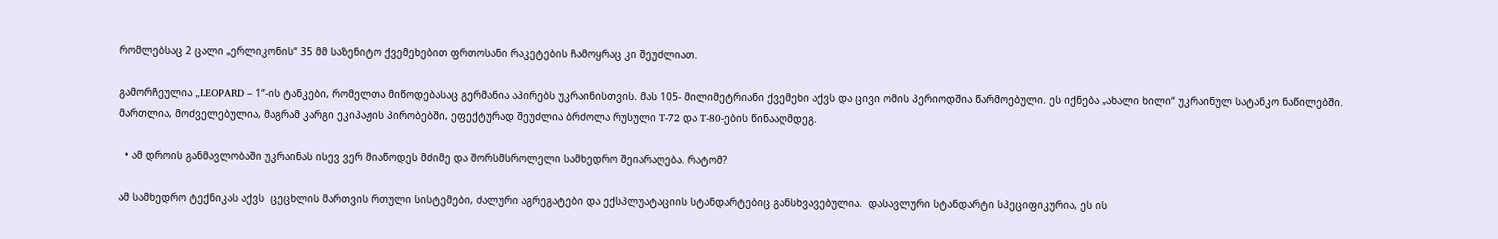რომლებსაც 2 ცალი „ერლიკონის“ 35 მმ საზენიტო ქვემეხებით ფრთოსანი რაკეტების ჩამოყრაც კი შეუძლიათ.

გამორჩეულია „LEOPARD – 1“-ის ტანკები, რომელთა მიწოდებასაც გერმანია აპირებს უკრაინისთვის. მას 105- მილიმეტრიანი ქვემეხი აქვს და ცივი ომის პერიოდშია წარმოებული. ეს იქნება „ახალი ხილი“ უკრაინულ სატანკო ნაწილებში. მართლია, მოძველებულია, მაგრამ კარგი ეკიპაჟის პირობებში, ეფექტურად შეუძლია ბრძოლა რუსული T-72 და T-80-ების წინააღმდეგ.

  • ამ დროის განმავლობაში უკრაინას ისევ ვერ მიაწოდეს მძიმე და შორსმსროლელი სამხედრო შეიარაღება. რატომ?

ამ სამხედრო ტექნიკას აქვს  ცეცხლის მართვის რთული სისტემები, ძალური აგრეგატები და ექსპლუატაციის სტანდარტებიც განსხვავებულია.  დასავლური სტანდარტი სპეციფიკურია, ეს ის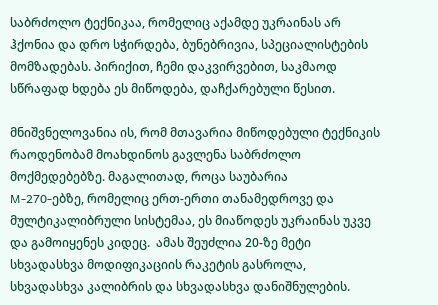საბრძოლო ტექნიკაა, რომელიც აქამდე უკრაინას არ ჰქონია და დრო სჭირდება, ბუნებრივია, სპეციალისტების მომზადებას. პირიქით, ჩემი დაკვირვებით, საკმაოდ სწრაფად ხდება ეს მიწოდება, დაჩქარებული წესით.

მნიშვნელოვანია ის, რომ მთავარია მიწოდებული ტექნიკის რაოდენობამ მოახდინოს გავლენა საბრძოლო მოქმედებებზე. მაგალითად, როცა საუბარია
M-270-ებზე, რომელიც ერთ-ერთი თანამედროვე და მულტიკალიბრული სისტემაა, ეს მიაწოდეს უკრაინას უკვე და გამოიყენეს კიდეც.  ამას შეუძლია 20-ზე მეტი სხვადასხვა მოდიფიკაციის რაკეტის გასროლა, სხვადასხვა კალიბრის და სხვადასხვა დანიშნულების.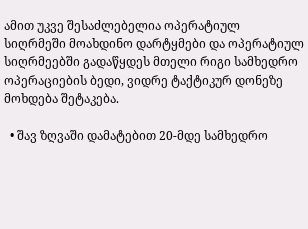ამით უკვე შესაძლებელია ოპერატიულ სიღრმეში მოახდინო დარტყმები და ოპერატიულ სიღრმეებში გადაწყდეს მთელი რიგი სამხედრო ოპერაციების ბედი, ვიდრე ტაქტიკურ დონეზე მოხდება შეტაკება.

  • შავ ზღვაში დამატებით 20-მდე სამხედრო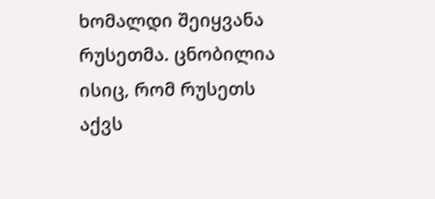ხომალდი შეიყვანა რუსეთმა. ცნობილია ისიც, რომ რუსეთს აქვს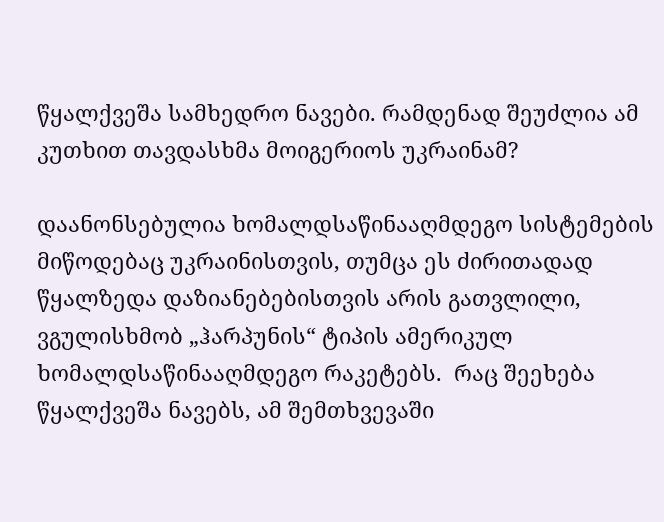წყალქვეშა სამხედრო ნავები. რამდენად შეუძლია ამ კუთხით თავდასხმა მოიგერიოს უკრაინამ?

დაანონსებულია ხომალდსაწინააღმდეგო სისტემების მიწოდებაც უკრაინისთვის, თუმცა ეს ძირითადად წყალზედა დაზიანებებისთვის არის გათვლილი, ვგულისხმობ „ჰარპუნის“ ტიპის ამერიკულ ხომალდსაწინააღმდეგო რაკეტებს.  რაც შეეხება წყალქვეშა ნავებს, ამ შემთხვევაში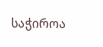საჭიროა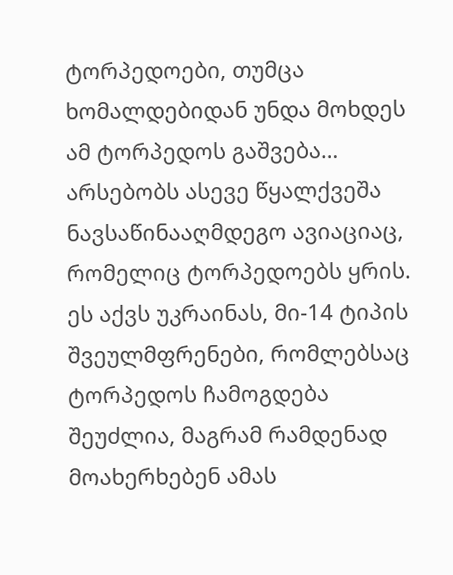ტორპედოები, თუმცა ხომალდებიდან უნდა მოხდეს ამ ტორპედოს გაშვება… არსებობს ასევე წყალქვეშა ნავსაწინააღმდეგო ავიაციაც, რომელიც ტორპედოებს ყრის. ეს აქვს უკრაინას, მი-14 ტიპის შვეულმფრენები, რომლებსაც  ტორპედოს ჩამოგდება შეუძლია, მაგრამ რამდენად მოახერხებენ ამას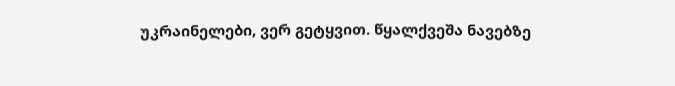უკრაინელები, ვერ გეტყვით. წყალქვეშა ნავებზე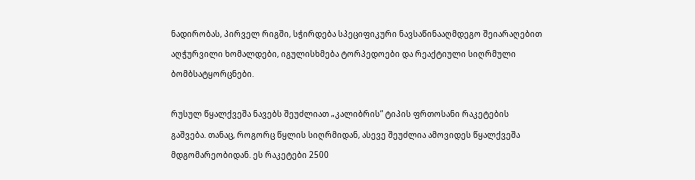ნადირობას, პირველ რიგში, სჭირდება სპეციფიკური ნავსაწინააღმდეგო შეიარაღებით აღჭურვილი ხომალდები, იგულისხმება ტორპედოები და რეაქტიული სიღრმული ბომბსატყორცნები.

რუსულ წყალქვეშა ნავებს შეუძლიათ „კალიბრის“ ტიპის ფრთოსანი რაკეტების გაშვება. თანაც, როგორც წყლის სიღრმიდან, ასევე შეუძლია ამოვიდეს წყალქვეშა მდგომარეობიდან. ეს რაკეტები 2500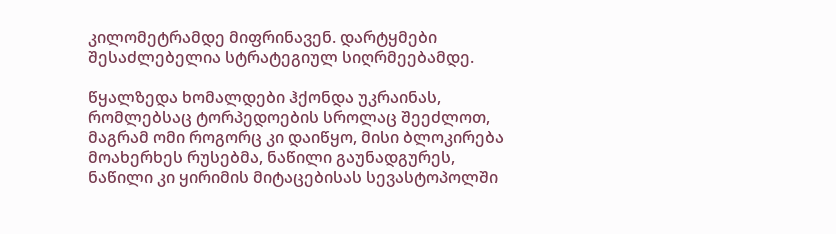კილომეტრამდე მიფრინავენ. დარტყმები შესაძლებელია სტრატეგიულ სიღრმეებამდე.

წყალზედა ხომალდები ჰქონდა უკრაინას, რომლებსაც ტორპედოების სროლაც შეეძლოთ, მაგრამ ომი როგორც კი დაიწყო, მისი ბლოკირება მოახერხეს რუსებმა, ნაწილი გაუნადგურეს, ნაწილი კი ყირიმის მიტაცებისას სევასტოპოლში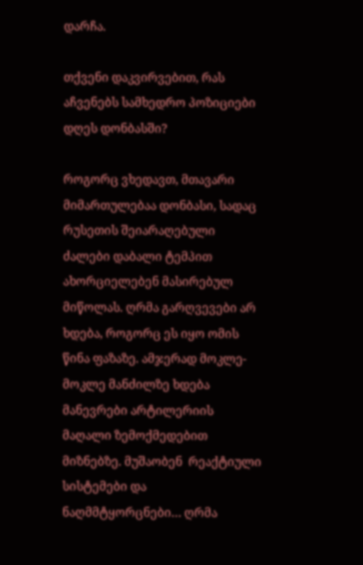დარჩა.

თქვენი დაკვირვებით, რას აჩვენებს სამხედრო პოზიციები დღეს დონბასში?

როგორც ვხედავთ, მთავარი მიმართულებაა დონბასი, სადაც რუსეთის შეიარაღებული ძალები დაბალი ტემპით ახორციელებენ მასირებულ მიწოლას. ღრმა გარღვევები არ ხდება, როგორც ეს იყო ომის წინა ფაზაზე. ამჯერად მოკლე-მოკლე მანძილზე ხდება მანევრები არტილერიის მაღალი ზემოქმედებით მიზნებზე. მუშაობენ  რეაქტიული სისტემები და ნაღმმტყორცნები… ღრმა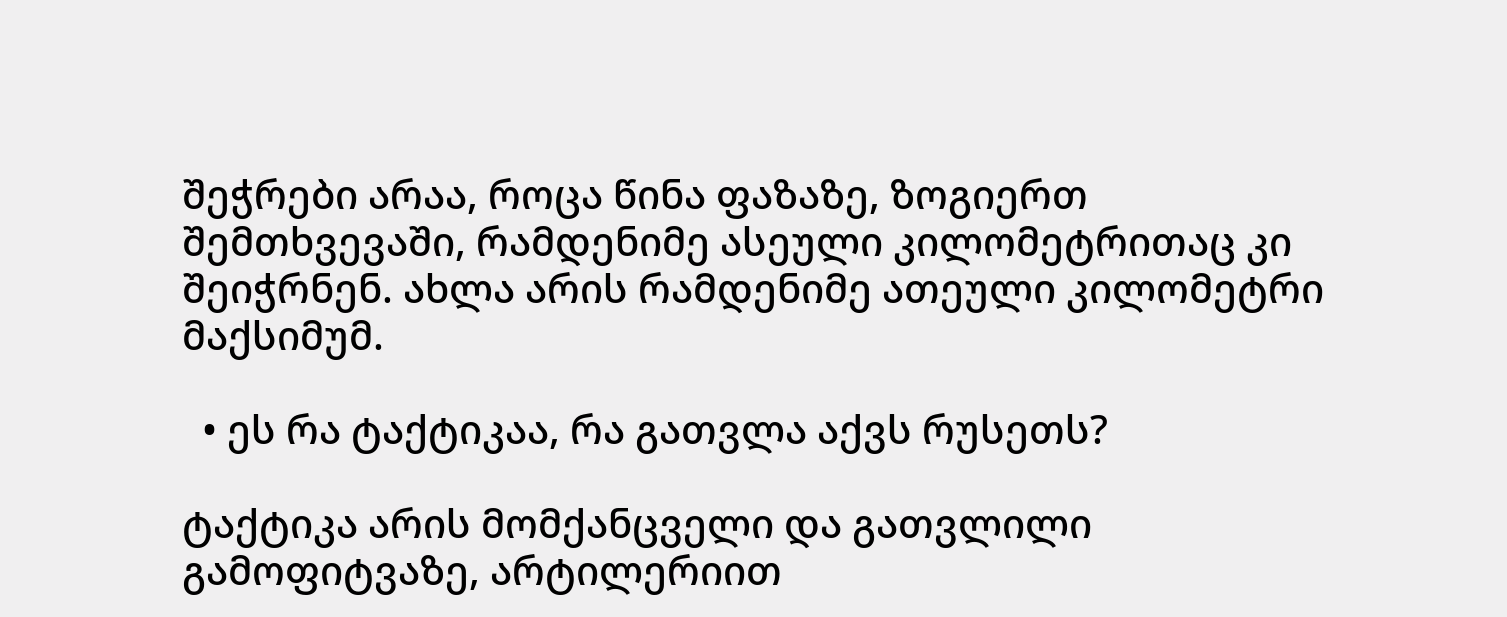შეჭრები არაა, როცა წინა ფაზაზე, ზოგიერთ შემთხვევაში, რამდენიმე ასეული კილომეტრითაც კი შეიჭრნენ. ახლა არის რამდენიმე ათეული კილომეტრი მაქსიმუმ.

  • ეს რა ტაქტიკაა, რა გათვლა აქვს რუსეთს?

ტაქტიკა არის მომქანცველი და გათვლილი გამოფიტვაზე, არტილერიით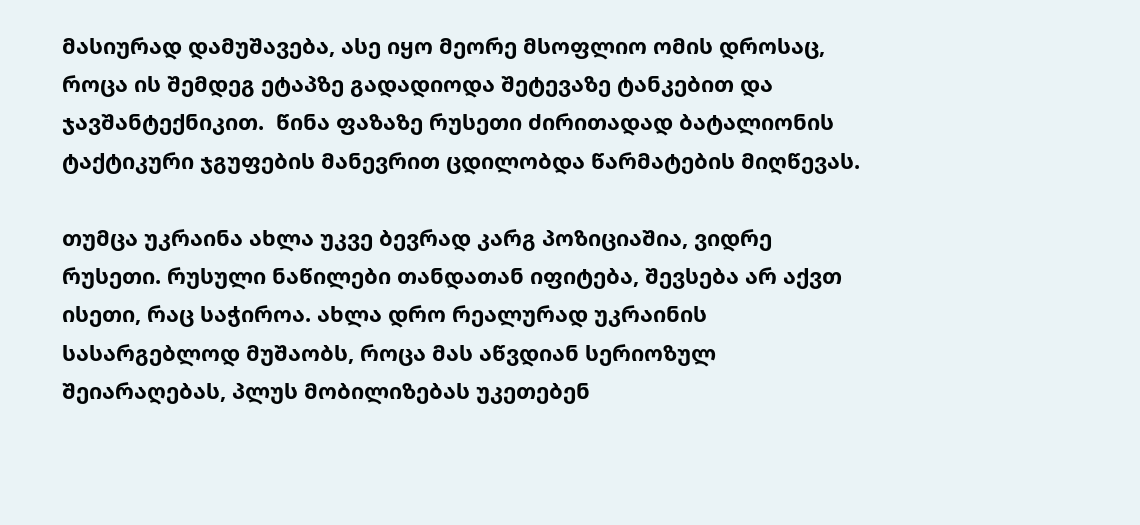მასიურად დამუშავება, ასე იყო მეორე მსოფლიო ომის დროსაც, როცა ის შემდეგ ეტაპზე გადადიოდა შეტევაზე ტანკებით და ჯავშანტექნიკით.  წინა ფაზაზე რუსეთი ძირითადად ბატალიონის ტაქტიკური ჯგუფების მანევრით ცდილობდა წარმატების მიღწევას.

თუმცა უკრაინა ახლა უკვე ბევრად კარგ პოზიციაშია, ვიდრე რუსეთი. რუსული ნაწილები თანდათან იფიტება, შევსება არ აქვთ ისეთი, რაც საჭიროა. ახლა დრო რეალურად უკრაინის სასარგებლოდ მუშაობს, როცა მას აწვდიან სერიოზულ შეიარაღებას, პლუს მობილიზებას უკეთებენ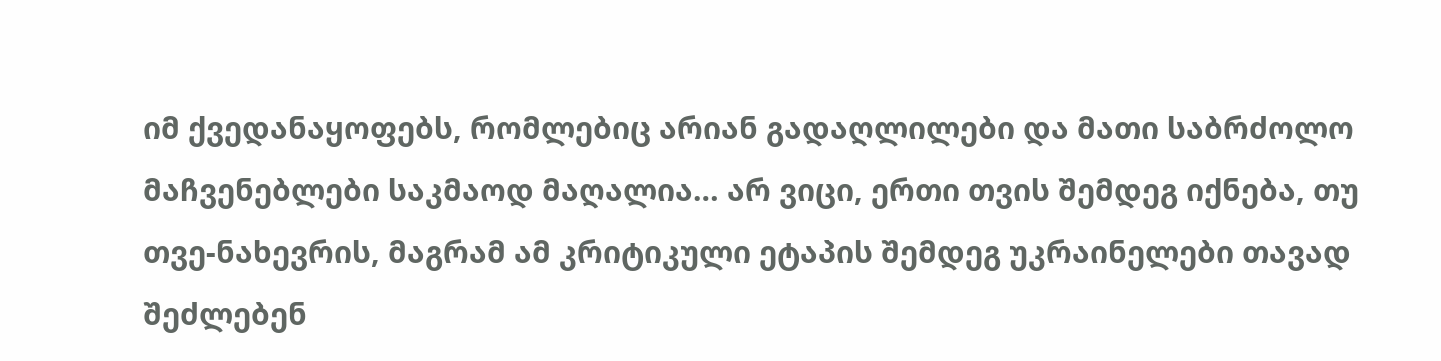იმ ქვედანაყოფებს, რომლებიც არიან გადაღლილები და მათი საბრძოლო მაჩვენებლები საკმაოდ მაღალია… არ ვიცი, ერთი თვის შემდეგ იქნება, თუ თვე-ნახევრის, მაგრამ ამ კრიტიკული ეტაპის შემდეგ უკრაინელები თავად შეძლებენ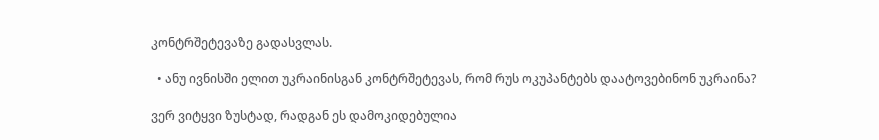კონტრშეტევაზე გადასვლას.

  • ანუ ივნისში ელით უკრაინისგან კონტრშეტევას, რომ რუს ოკუპანტებს დაატოვებინონ უკრაინა?

ვერ ვიტყვი ზუსტად, რადგან ეს დამოკიდებულია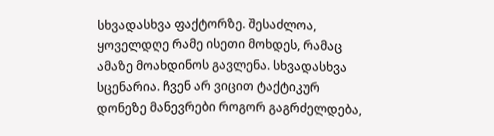სხვადასხვა ფაქტორზე. შესაძლოა, ყოველდღე რამე ისეთი მოხდეს, რამაც ამაზე მოახდინოს გავლენა. სხვადასხვა სცენარია. ჩვენ არ ვიცით ტაქტიკურ დონეზე მანევრები როგორ გაგრძელდება,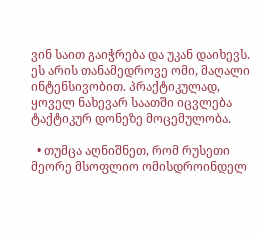ვინ საით გაიჭრება და უკან დაიხევს. ეს არის თანამედროვე ომი, მაღალი ინტენსივობით. პრაქტიკულად, ყოველ ნახევარ საათში იცვლება ტაქტიკურ დონეზე მოცემულობა.

  • თუმცა აღნიშნეთ, რომ რუსეთი მეორე მსოფლიო ომისდროინდელ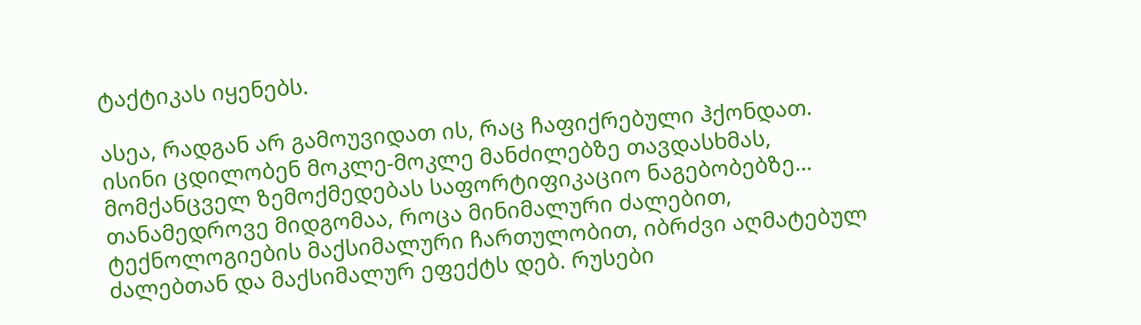ტაქტიკას იყენებს.

ასეა, რადგან არ გამოუვიდათ ის, რაც ჩაფიქრებული ჰქონდათ. ისინი ცდილობენ მოკლე-მოკლე მანძილებზე თავდასხმას, მომქანცველ ზემოქმედებას საფორტიფიკაციო ნაგებობებზე…  თანამედროვე მიდგომაა, როცა მინიმალური ძალებით, ტექნოლოგიების მაქსიმალური ჩართულობით, იბრძვი აღმატებულ ძალებთან და მაქსიმალურ ეფექტს დებ. რუსები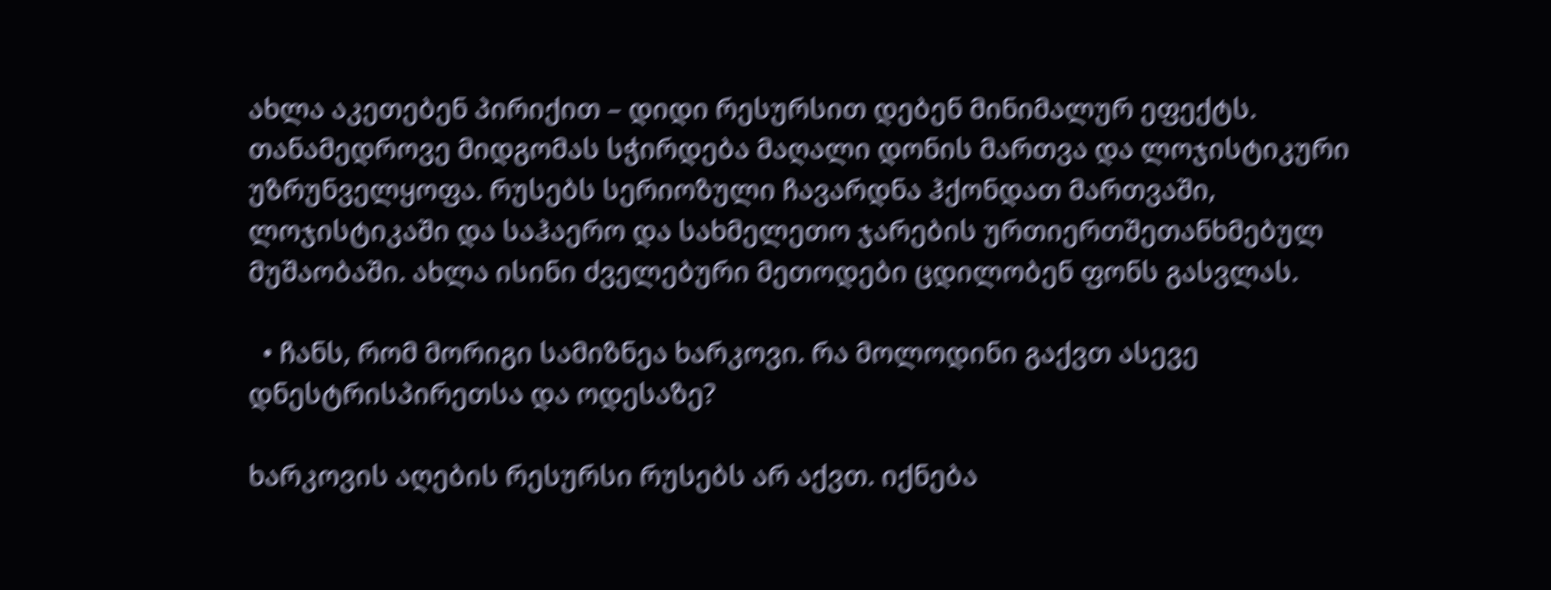ახლა აკეთებენ პირიქით – დიდი რესურსით დებენ მინიმალურ ეფექტს. თანამედროვე მიდგომას სჭირდება მაღალი დონის მართვა და ლოჯისტიკური უზრუნველყოფა. რუსებს სერიოზული ჩავარდნა ჰქონდათ მართვაში, ლოჯისტიკაში და საჰაერო და სახმელეთო ჯარების ურთიერთშეთანხმებულ  მუშაობაში. ახლა ისინი ძველებური მეთოდები ცდილობენ ფონს გასვლას.

  • ჩანს, რომ მორიგი სამიზნეა ხარკოვი. რა მოლოდინი გაქვთ ასევე დნესტრისპირეთსა და ოდესაზე?

ხარკოვის აღების რესურსი რუსებს არ აქვთ. იქნება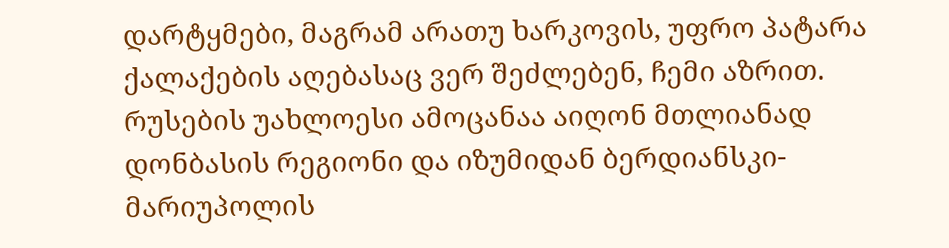დარტყმები, მაგრამ არათუ ხარკოვის, უფრო პატარა ქალაქების აღებასაც ვერ შეძლებენ, ჩემი აზრით. რუსების უახლოესი ამოცანაა აიღონ მთლიანად დონბასის რეგიონი და იზუმიდან ბერდიანსკი-მარიუპოლის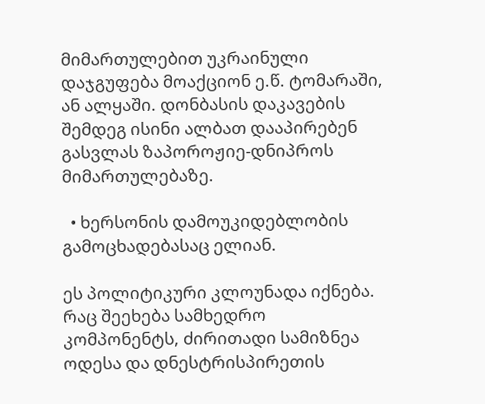მიმართულებით უკრაინული დაჯგუფება მოაქციონ ე.წ. ტომარაში, ან ალყაში. დონბასის დაკავების შემდეგ ისინი ალბათ დააპირებენ გასვლას ზაპოროჟიე-დნიპროს მიმართულებაზე.

  • ხერსონის დამოუკიდებლობის გამოცხადებასაც ელიან.

ეს პოლიტიკური კლოუნადა იქნება. რაც შეეხება სამხედრო კომპონენტს, ძირითადი სამიზნეა ოდესა და დნესტრისპირეთის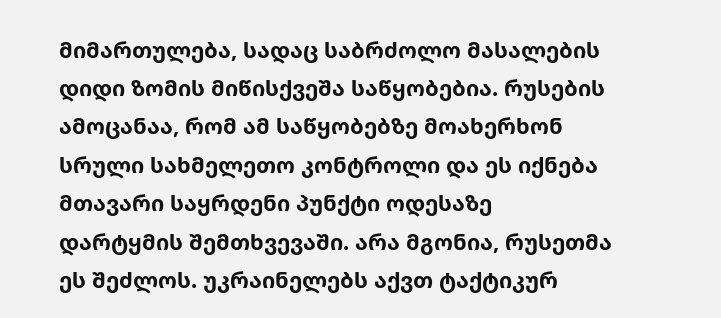მიმართულება, სადაც საბრძოლო მასალების დიდი ზომის მიწისქვეშა საწყობებია. რუსების ამოცანაა, რომ ამ საწყობებზე მოახერხონ სრული სახმელეთო კონტროლი და ეს იქნება მთავარი საყრდენი პუნქტი ოდესაზე დარტყმის შემთხვევაში. არა მგონია, რუსეთმა ეს შეძლოს. უკრაინელებს აქვთ ტაქტიკურ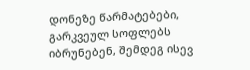დონეზე წარმატებები, გარკვეულ სოფლებს იბრუნებენ, შემდეგ ისევ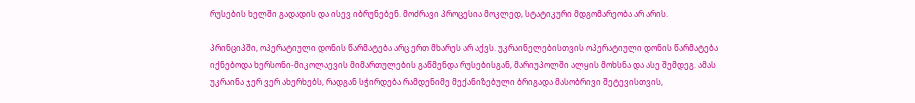რუსების ხელში გადადის და ისევ იბრუნებენ. მოძრავი პროცესია მოკლედ, სტატიკური მდგომარეობა არ არის.

პრინციპში, ოპერატიული დონის წარმატება არც ერთ მხარეს არ აქვს. უკრაინელებისთვის ოპერატიული დონის წარმატება იქნებოდა ხერსონი-მიკოლაევის მიმართულების გაწმენდა რუსებისგან, მარიუპოლში ალყის მოხსნა და ასე შემდეგ. ამას უკრაინა ჯერ ვერ ახერხებს, რადგან სჭირდება რამდენიმე მექანიზებული ბრიგადა მასობრივი შეტევისთვის,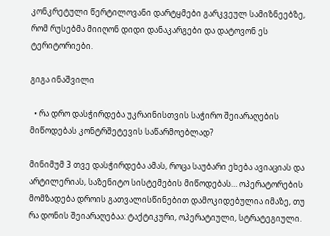კონკრეტული წერტილოვანი დარტყმები გარკვეულ სამიზნეებზე, რომ რუსებმა მიიღონ დიდი დანაკარგები და დატოვონ ეს ტერიტორიები.

გიგა ინაშვილი

  • რა დრო დასჭირდება უკრაინისთვის საჭირო შეიარაღების მიწოდებას კონტრშეტევის საწარმოებლად?

მინიმუმ 3 თვე დასჭირდება ამას, როცა საუბარი ეხება ავიაციას და არტილერიას, საზენიტო სისტემების მიწოდებას… ოპერატორების მომზადება დროის გათვალისწინებით დამოკიდებულია იმაზე, თუ რა დონის შეიარაღებაა: ტაქტიკური, ოპერატიული, სტრატეგიული.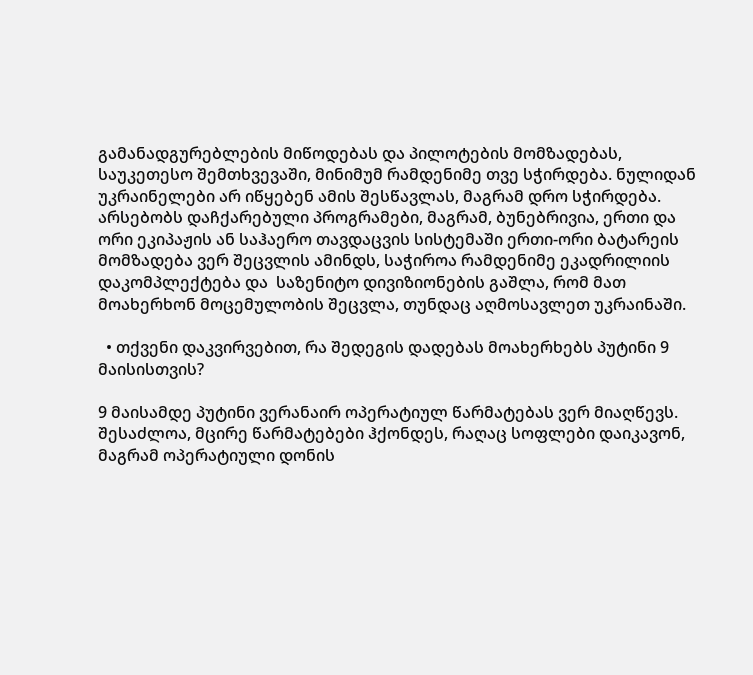გამანადგურებლების მიწოდებას და პილოტების მომზადებას, საუკეთესო შემთხვევაში, მინიმუმ რამდენიმე თვე სჭირდება. ნულიდან უკრაინელები არ იწყებენ ამის შესწავლას, მაგრამ დრო სჭირდება. არსებობს დაჩქარებული პროგრამები, მაგრამ, ბუნებრივია, ერთი და ორი ეკიპაჟის ან საჰაერო თავდაცვის სისტემაში ერთი-ორი ბატარეის მომზადება ვერ შეცვლის ამინდს, საჭიროა რამდენიმე ეკადრილიის დაკომპლექტება და  საზენიტო დივიზიონების გაშლა, რომ მათ მოახერხონ მოცემულობის შეცვლა, თუნდაც აღმოსავლეთ უკრაინაში.

  • თქვენი დაკვირვებით, რა შედეგის დადებას მოახერხებს პუტინი 9 მაისისთვის?

9 მაისამდე პუტინი ვერანაირ ოპერატიულ წარმატებას ვერ მიაღწევს. შესაძლოა, მცირე წარმატებები ჰქონდეს, რაღაც სოფლები დაიკავონ, მაგრამ ოპერატიული დონის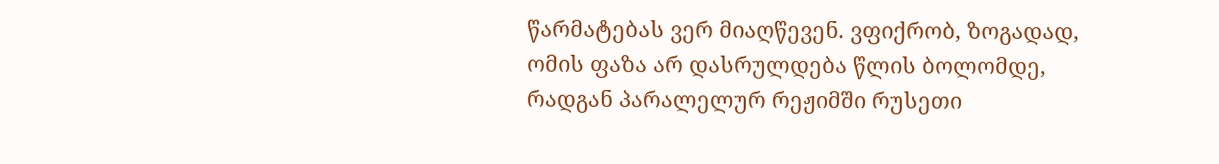წარმატებას ვერ მიაღწევენ. ვფიქრობ, ზოგადად, ომის ფაზა არ დასრულდება წლის ბოლომდე, რადგან პარალელურ რეჟიმში რუსეთი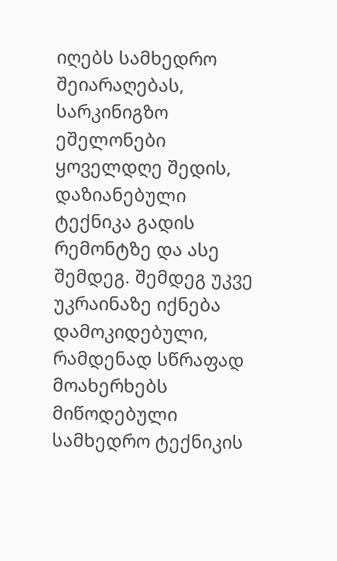იღებს სამხედრო შეიარაღებას, სარკინიგზო ეშელონები ყოველდღე შედის, დაზიანებული ტექნიკა გადის რემონტზე და ასე შემდეგ. შემდეგ უკვე უკრაინაზე იქნება დამოკიდებული, რამდენად სწრაფად მოახერხებს მიწოდებული სამხედრო ტექნიკის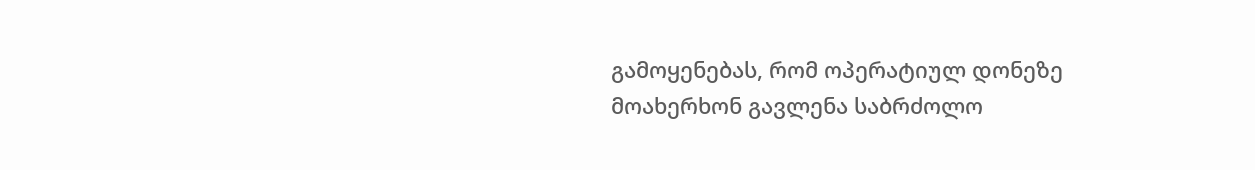გამოყენებას, რომ ოპერატიულ დონეზე მოახერხონ გავლენა საბრძოლო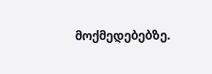მოქმედებებზე.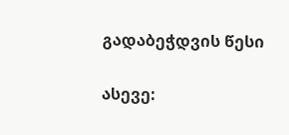გადაბეჭდვის წესი


ასევე: